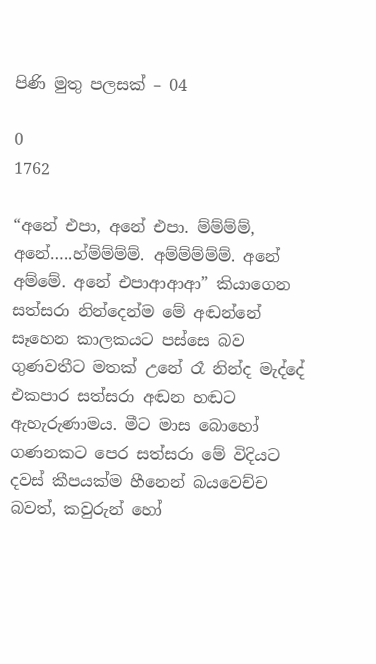පිණි මුතු පලසක් – 04

0
1762

“අනේ එපා, අනේ එපා. ම්ම්ම්ම්, අනේ…..හ්ම්ම්ම්ම්. අම්ම්ම්ම්ම්. අනේ අම්මේ. අනේ එපාආආආ” කියාගෙන සත්සරා නින්දෙන්ම මේ අඬන්නේ සෑහෙන කාලකයට පස්සෙ බව ගුණවතීට මතක් උනේ රෑ නින්ද මැද්දේ එකපාර සත්සරා අඬන හඬට ඇහැරුණාමය. මීට මාස බොහෝ ගණනකට පෙර සත්සරා මේ විදියට දවස් කීපයක්ම හීනෙන් බයවෙච්ච බවත්, කවුරුන් හෝ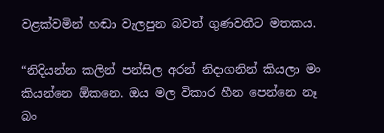වළක්වමින් හඬා වැලපුන බවත් ගුණවතීට මතකය.

“නිදියන්න කලින් පන්සිල අරන් නිදාගනින් කියලා මං කියන්නෙ ඕකනෙ. ඔය මල විකාර හීන පෙන්නෙ නෑ බං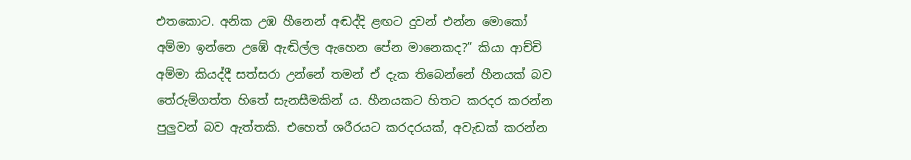එතකොට. අනික උඹ හීනෙන් අඬද්දි ළඟට දුවන් එන්න මොකෝ අම්මා ඉන්නෙ උඹේ ඇඬිල්ල ඇහෙන පේන මානෙකද?” කියා ආච්චි අම්මා කියද්දී සත්සරා උන්නේ තමන් ඒ දැක තිබෙන්නේ හීනයක් බව තේරුම්ගත්ත හිතේ සැනසීමකින් ය. හීනයකට හිතට කරදර කරන්න පුලුවන් බව ඇත්තකි. එහෙත් ශරීරයට කරදරයක්, අවැඩක් කරන්න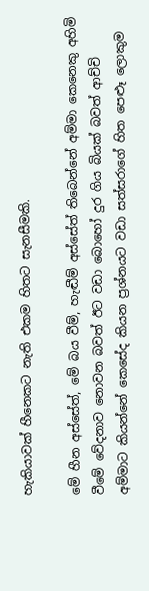හැකියාවක් හීනෙකට නැති එකම හිතට සැනසීමකි.

මේ හීන අස්සේත්, මේ බය වීම්, හැඬීම් අස්සේත් තිබෙන්නේ අම්මා කෙනෙකු අහිමි වීමේ වේදනාව නොවන බවත් ඊට වඩා බොහෝ දුර ගිය බියක් බවත් ආච්චි අම්මාට කියන්නේ කෙසේද කියන ප්‍රශ්නයට වඩා සත්සරාගේ හිත පෙළූ ලොකුම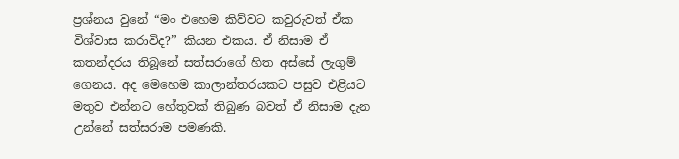ප්‍රශ්නය වුනේ “මං එහෙම කිව්වට කවුරුවත් ඒක විශ්වාස කරාවිද?” කියන එකය. ඒ නිසාම ඒ කතන්දරය තිබූනේ සත්සරාගේ හිත අස්සේ ලැගුම් ගෙනය. අද මෙහෙම කාලාන්තරයකට පසුව එළියට මතුව එන්නට හේතුවක් තිබුණ බවත් ඒ නිසාම දැන උන්නේ සත්සරාම පමණකි.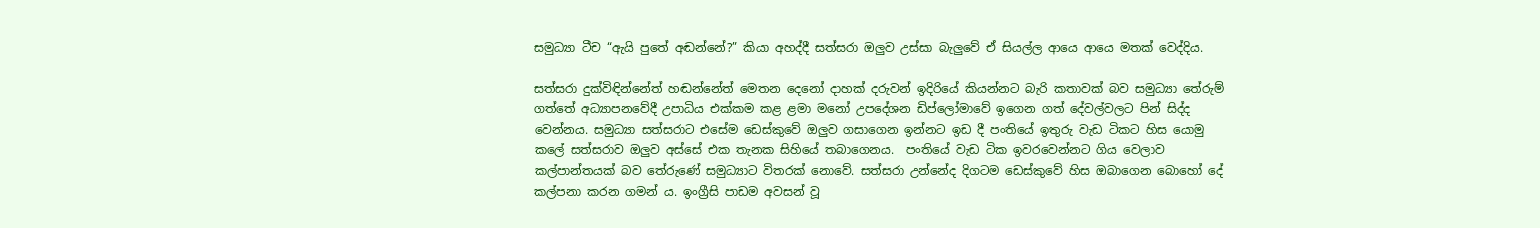සමුධ්‍යා ටීච “ඇයි පුතේ අඬන්නේ?” කියා අහද්දී සත්සරා ඔලුව උස්සා බැලුවේ ඒ සියල්ල ආයෙ ආයෙ මතක් වෙද්දිය.

සත්සරා දුක්විඳින්නේත් හඬන්නේත් මෙතන දෙනෝ දාහක් දරුවන් ඉදිරියේ කියන්නට බැරි කතාවක් බව සමුධ්‍යා තේරුම් ගත්තේ අධ්‍යාපනවේදී උපාධිය එක්කම කළ ළමා මනෝ උපදේශන ඩිප්ලෝමාවේ ඉගෙන ගත් දේවල්වලට පින් සිද්ද වෙන්නය. සමුධ්‍යා සත්සරාට එසේම ඩෙස්කුවේ ඔලුව ගසාගෙන ඉන්නට ඉඩ දී පංතියේ ඉතුරු වැඩ ටිකට හිස යොමු කලේ සත්සරාව ඔලුව අස්සේ එක තැනක සිහියේ තබාගෙනය.  පංතියේ වැඩ ටික ඉවරවෙන්නට ගිය වෙලාව කල්පාන්තයක් බව තේරුණේ සමුධ්‍යාට විතරක් නොවේ. සත්සරා උන්නේද දිගටම ඩෙස්කුවේ හිස ඔබාගෙන බොහෝ දේ කල්පනා කරන ගමන් ය. ඉංග්‍රීසි පාඩම අවසන් වූ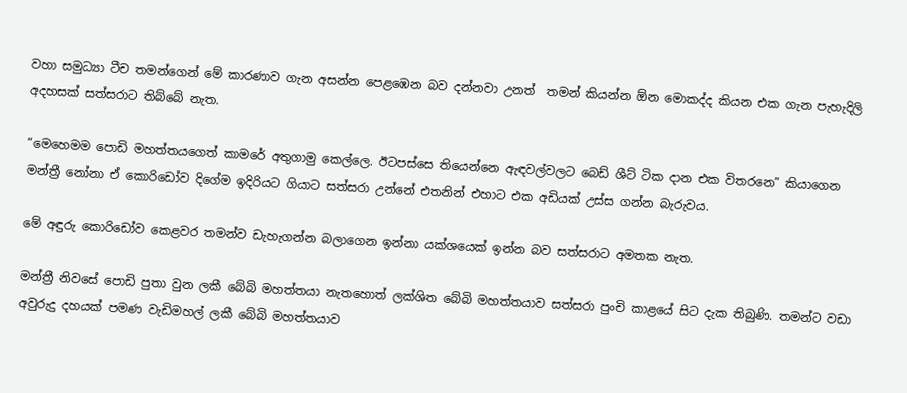වහා සමුධ්‍යා ටීච තමන්ගෙන් මේ කාරණාව ගැන අසන්න පෙළඹෙන බව දන්නවා උනත්  තමන් කියන්න ඕන මොකද්ද කියන එක ගැන පැහැදිලි අදහසක් සත්සරාට තිබ්බේ නැත.

“මෙහෙමම පොඩි මහත්තයගෙත් කාමරේ අතුගාමු කෙල්ලෙ. ඊටපස්සෙ තියෙන්නෙ ඇඳවල්වලට බෙඩ් ශීට් ටික දාන එක විතරනෙ” කියාගෙන මන්ත්‍රී නෝනා ඒ කොරිඩෝව දිගේම ඉදිරියට ගියාට සත්සරා උන්නේ එතනින් එහාට එක අඩියක් උස්ස ගන්න බැරුවය.

මේ අඳුරු කොරිඩෝව කෙළවර තමන්ව ඩැහැගන්න බලාගෙන ඉන්නා යක්ශයෙක් ඉන්න බව සත්සරාට අමතක නැත.

මන්ත්‍රී නිවසේ පොඩි පුතා වුන ලකී බේබි මහත්තයා නැතහොත් ලක්ශිත බේබි මහත්තයාව සත්සරා පුංචි කාළයේ සිට දැක තිබුණි. තමන්ට වඩා අවුරුදු දහයක් පමණ වැඩිමහල් ලකී බේබි මහත්තයාව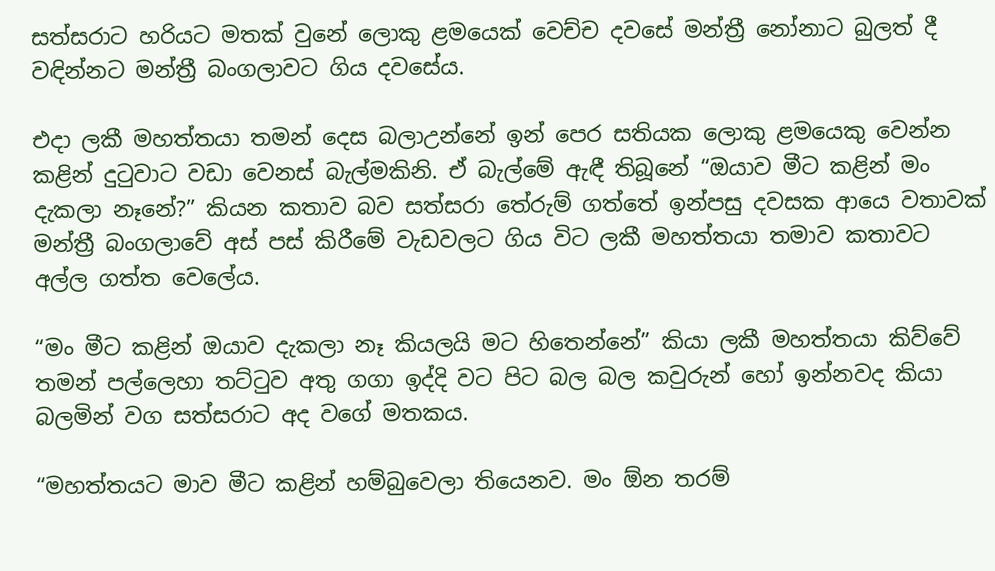සත්සරාට හරියට මතක් වුනේ ලොකු ළමයෙක් වෙච්ච දවසේ මන්ත්‍රී නෝනාට බුලත් දී වඳින්නට මන්ත්‍රී බංගලාවට ගිය දවසේය.

එදා ලකී මහත්තයා තමන් දෙස බලාඋන්නේ ඉන් පෙර සතියක ලොකු ළමයෙකු වෙන්න කළින් දුටුවාට වඩා වෙනස් බැල්මකිනි. ඒ බැල්මේ ඇඳී තිබූනේ “ඔයාව මීට කළින් මං දැකලා නෑනේ?” කියන කතාව බව සත්සරා තේරුම් ගත්තේ ඉන්පසු දවසක ආයෙ වතාවක් මන්ත්‍රී බංගලාවේ අස් පස් කිරීමේ වැඩවලට ගිය විට ලකී මහත්තයා තමාව කතාවට අල්ල ගත්ත වෙලේය.

“මං මීට කළින් ඔයාව දැකලා නෑ කියලයි මට හිතෙන්නේ” කියා ලකී මහත්තයා කිව්වේ තමන් පල්ලෙහා තට්ටුව අතු ගගා ඉද්දි වට පිට බල බල කවුරුන් හෝ ඉන්නවද කියා බලමින් වග සත්සරාට අද වගේ මතකය.

“මහත්තයට මාව මීට කළින් හම්බුවෙලා තියෙනව. මං ඕන තරම්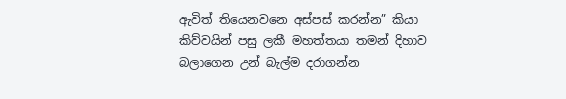ඇවිත් තියෙනවනෙ අස්පස් කරන්න” කියා කිව්වයින් පසු ලකී මහත්තයා තමන් දිහාව බලාගෙන උන් බැල්ම දරාගන්න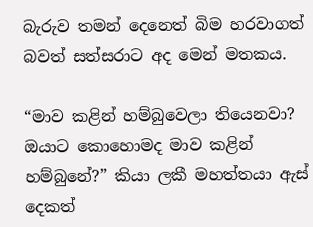බැරුව තමන් දෙනෙත් බිම හරවාගත් බවත් සත්සරාට අද මෙන් මතකය.

“මාව කළින් හම්බුවෙලා තියෙනවා? ඔයාට කොහොමද මාව කළින් හම්බුනේ?” කියා ලකී මහත්තයා ඇස් දෙකත්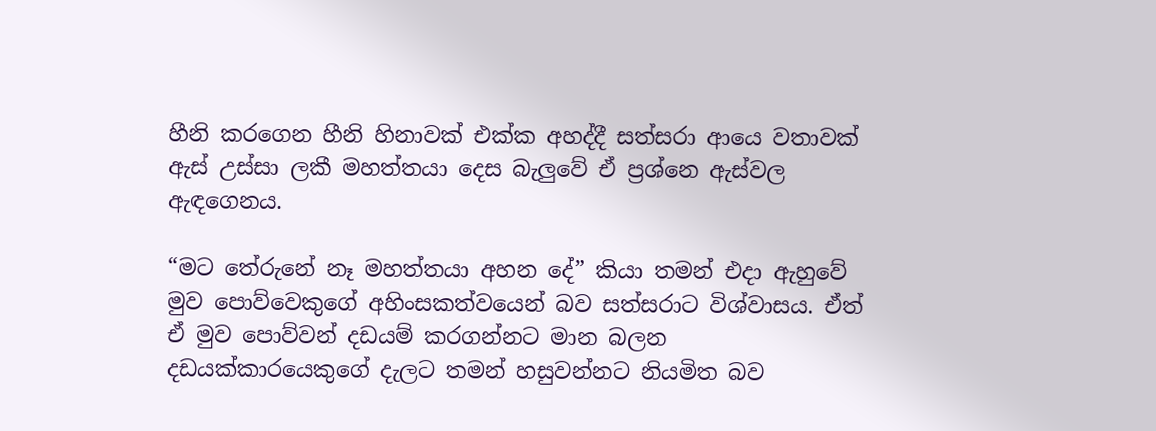හීනි කරගෙන හීනි හිනාවක් එක්ක අහද්දී සත්සරා ආයෙ වතාවක් ඇස් උස්සා ලකී මහත්තයා දෙස බැලුවේ ඒ ප්‍රශ්නෙ ඇස්වල ඇඳගෙනය.

“මට තේරුනේ නෑ මහත්තයා අහන දේ” කියා තමන් එදා ඇහුවේ මුව පොව්වෙකුගේ අහිංසකත්වයෙන් බව සත්සරාට විශ්වාසය. ඒත් ඒ මුව පොව්වන් දඩයම් කරගන්නට මාන බලන දඩයක්කාරයෙකුගේ දැලට තමන් හසුවන්නට නියමිත බව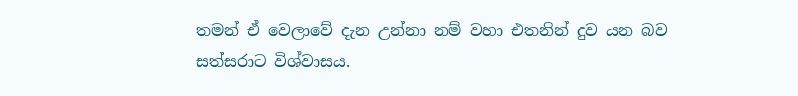තමන් ඒ වෙලාවේ දැන උන්නා නම් වහා එතනින් දුව යන බව සත්සරාට විශ්වාසය.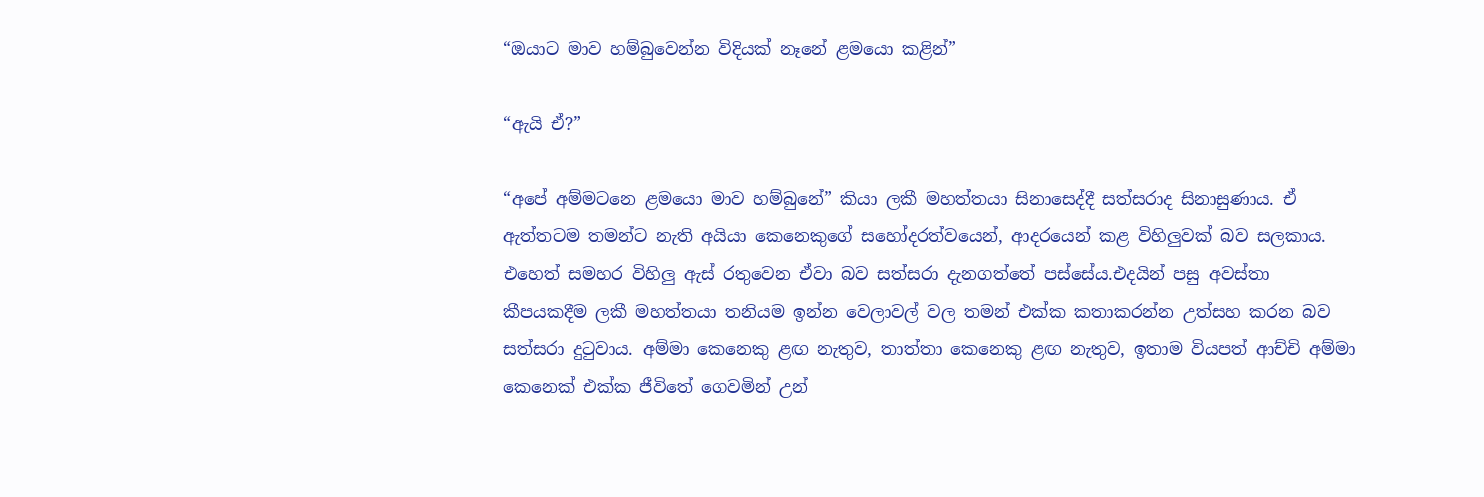“ඔයාට මාව හම්බුවෙන්න විදියක් නෑනේ ළමයො කළින්”

“ඇයි ඒ?”

“අපේ අම්මටනෙ ළමයො මාව හම්බුනේ” කියා ලකී මහත්තයා සිනාසෙද්දී සත්සරාද සිනාසුණාය. ඒ ඇත්තටම තමන්ට නැති අයියා කෙනෙකුගේ සහෝදරත්වයෙන්, ආදරයෙන් කළ විහිලුවක් බව සලකාය. එහෙත් සමහර විහිලු ඇස් රතුවෙන ඒවා බව සත්සරා දැනගත්තේ පස්සේය.එදයින් පසු අවස්තා කීපයකදීම ලකී මහත්තයා තනියම ඉන්න වෙලාවල් වල තමන් එක්ක කතාකරන්න උත්සහ කරන බව සත්සරා දුටුවාය. අම්මා කෙනෙකු ළඟ නැතුව, තාත්තා කෙනෙකු ළඟ නැතුව, ඉතාම වියපත් ආච්චි අම්මා කෙනෙක් එක්ක ජීවිතේ ගෙවමින් උන්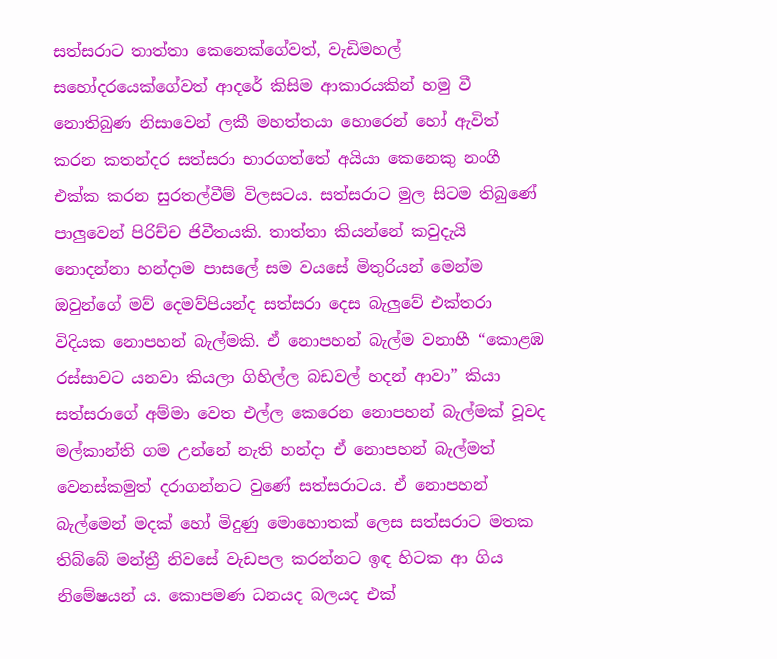සත්සරාට තාත්තා කෙනෙක්ගේවත්, වැඩිමහල් සහෝදරයෙක්ගේවත් ආදරේ කිසිම ආකාරයකින් හමු වී නොතිබුණ නිසාවෙන් ලකී මහත්තයා හොරෙන් හෝ ඇවිත් කරන කතන්දර සත්සරා භාරගත්තේ අයියා කෙනෙකු නංගී එක්ක කරන සුරතල්වීම් විලසටය. සත්සරාට මුල සිටම තිබුණේ පාලුවෙන් පිරිච්ච ජිවීතයකි. තාත්තා කියන්නේ කවුදැයි නොදන්නා හන්දාම පාසලේ සම වයසේ මිතුරියන් මෙන්ම ඔවුන්ගේ මව් දෙමව්පියන්ද සත්සරා දෙස බැලුවේ එක්තරා විදියක නොපහන් බැල්මකි. ඒ නොපහන් බැල්ම වනාහී “කොළඹ රස්සාවට යනවා කියලා ගිහිල්ල බඩවල් හදන් ආවා” කියා සත්සරාගේ අම්මා වෙත එල්ල කෙරෙන නොපහන් බැල්මක් වූවද මල්කාන්ති ගම උන්නේ නැති හන්දා ඒ නොපහන් බැල්මත් වෙනස්කමුත් දරාගන්නට වුණේ සත්සරාටය. ඒ නොපහන් බැල්මෙන් මදක් හෝ මිදුණු මොහොතක් ලෙස සත්සරාට මතක තිබ්බේ මන්ත්‍රී නිවසේ වැඩපල කරන්නට ඉඳ හිටක ආ ගිය නිමේෂයන් ය. කොපමණ ධනයද බලයද එක්‍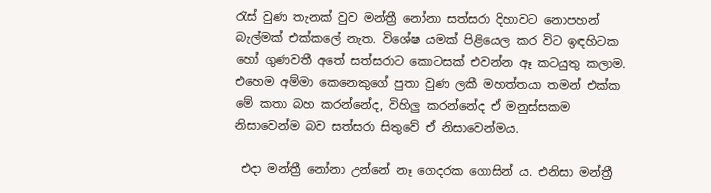රැස් වුණ තැනක් වුව මන්ත්‍රී නෝනා සත්සරා දිහාවට නොපහන් බැල්මක් එක්කලේ නැත. විශේෂ යමක් පිළියෙල කර විට ඉඳහිටක හෝ ගුණවතී අතේ සත්සරාට කොටසක් එවන්න ඈ කටයුතු කලාම. එහෙම අම්මා කෙනෙකුගේ පුතා වුණ ලකී මහත්තයා තමන් එක්ක මේ කතා බහ කරන්නේද, විහිලු කරන්නේද ඒ මනුස්සකම නිසාවෙන්ම බව සත්සරා සිතුවේ ඒ නිසාවෙන්මය.

 එදා මන්ත්‍රී නෝනා උන්නේ නෑ ගෙදරක ගොසින් ය. එනිසා මන්ත්‍රී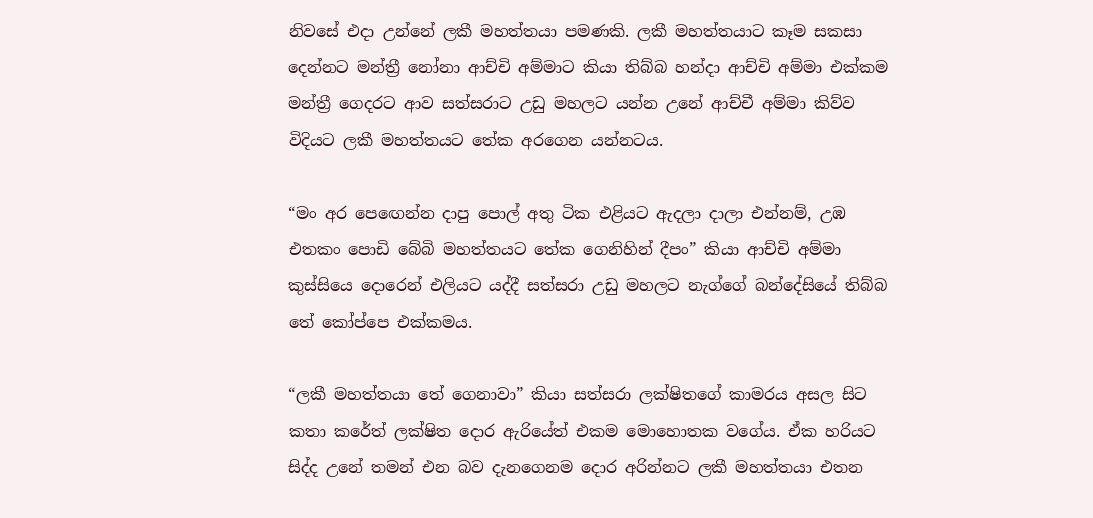නිවසේ එදා උන්නේ ලකී මහත්තයා පමණකි. ලකී මහත්තයාට කෑම සකසා දෙන්නට මන්ත්‍රී නෝනා ආච්චි අම්මාට කියා තිබ්බ හන්දා ආච්චි අම්මා එක්කම මන්ත්‍රී ගෙදරට ආව සත්සරාට උඩු මහලට යන්න උනේ ආච්චී අම්මා කිව්ව විදියට ලකී මහත්තයට තේක අරගෙන යන්නටය.

“මං අර පෙඟෙන්න දාපු පොල් අතු ටික එළියට ඇදලා දාලා එන්නම්, උඹ එතකං පොඩි බේබි මහත්තයට තේක ගෙනිහින් දීපං” කියා ආච්චි අම්මා කුස්සියෙ දොරෙන් එලියට යද්දී සත්සරා උඩු මහලට නැග්ගේ බන්දේසියේ තිබ්බ තේ කෝප්පෙ එක්කමය.

“ලකී මහත්තයා තේ ගෙනාවා” කියා සත්සරා ලක්ෂිතගේ කාමරය අසල සිට කතා කරේත් ලක්ෂිත දොර ඇරියේත් එකම මොහොතක වගේය. ඒක හරියට සිද්ද උනේ තමන් එන බව දැනගෙනම දොර අරින්නට ලකී මහත්තයා එතන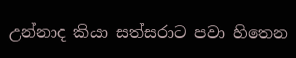උන්නාද කියා සත්සරාට පවා හිතෙන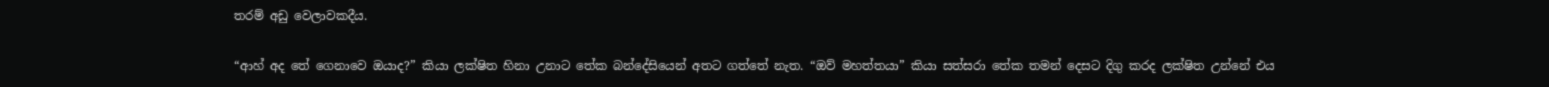තරම් අඩු වෙලාවකදීය.

“ආහ් අද තේ ගෙනාවෙ ඔයාද?” කියා ලක්ෂිත හිනා උනාට තේක බන්දේසියෙන් අතට ගත්තේ නැත. “ඔව් මහත්තයා” කියා සත්සරා තේක තමන් දෙසට දිගු කරද ලක්ෂිත උන්නේ එය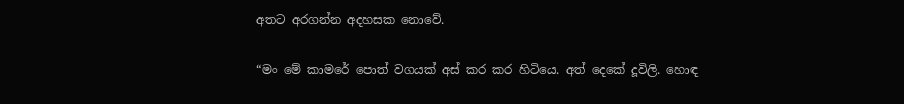අතට අරගන්න අදහසක නොවේ.

“මං මේ කාමරේ පොත් වගයක් අස් කර කර හිටියෙ. අත් දෙකේ දූවිලි. හොඳ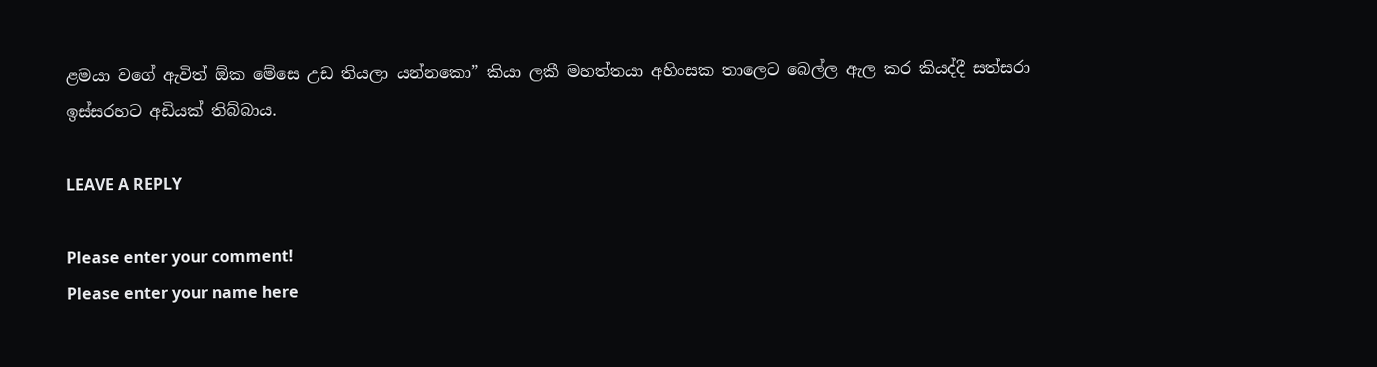ළමයා වගේ ඇවිත් ඕක මේසෙ උඩ තියලා යන්නකො” කියා ලකී මහත්තයා අහිංසක තාලෙට බෙල්ල ඇල කර කියද්දී සත්සරා ඉස්සරහට අඩියක් තිබ්බාය.

LEAVE A REPLY

Please enter your comment!
Please enter your name here